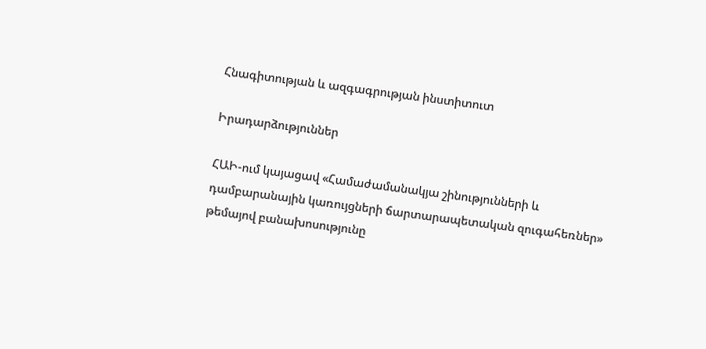Հնագիտության և ազգագրության ինստիտուտ

Իրադարձություններ

ՀԱԻ-ում կայացավ «Համաժամանակյա շինությունների և դամբարանային կառույցների ճարտարապետական զուգահեռներ» թեմայով բանախոսությունը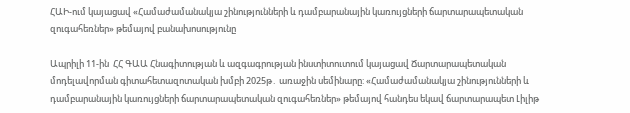ՀԱԻ-ում կայացավ «Համաժամանակյա շինությունների և դամբարանային կառույցների ճարտարապետական զուգահեռներ» թեմայով բանախոսությունը

Ապրիլի 11-ին  ՀՀ ԳԱԱ Հնագիտության և ազգագրության ինստիտուտում կայացավ Ճարտարապետական մոդելավորման գիտահետազոտական խմբի 2025թ․ առաջին սեմինարը: «Համաժամանակյա շինությունների և դամբարանային կառույցների ճարտարապետական զուգահեռներ» թեմայով հանդես եկավ ճարտարապետ Լիլիթ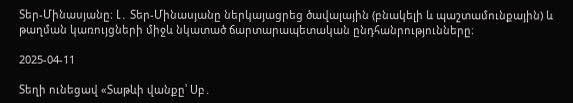Տեր-Մինասյանը։ Լ․ Տեր-Մինասյանը ներկայացրեց ծավալային (բնակելի և պաշտամունքային) և թաղման կառույցների միջև նկատած ճարտարապետական ընդհանրությունները։

2025-04-11

Տեղի ունեցավ «Տաթևի վանքը՝ Սբ․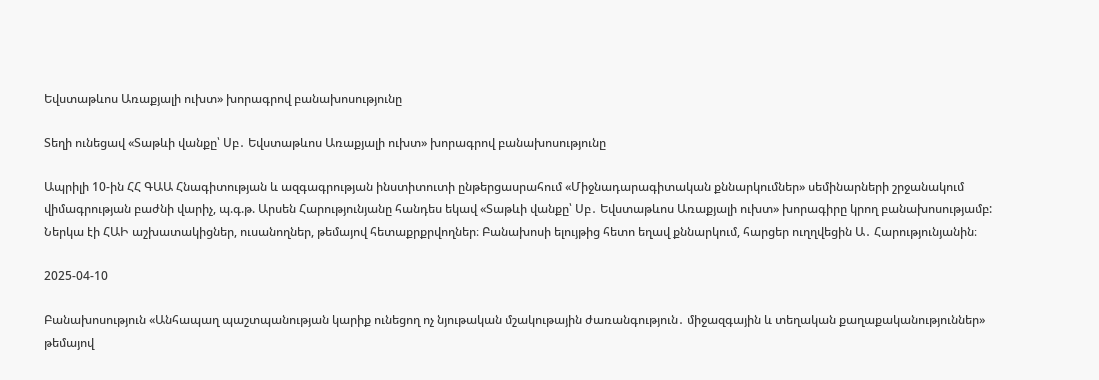Եվստաթևոս Առաքյալի ուխտ» խորագրով բանախոսությունը

Տեղի ունեցավ «Տաթևի վանքը՝ Սբ․ Եվստաթևոս Առաքյալի ուխտ» խորագրով բանախոսությունը

Ապրիլի 10-ին ՀՀ ԳԱԱ Հնագիտության և ազգագրության ինստիտուտի ընթերցասրահում «Միջնադարագիտական քննարկումներ» սեմինարների շրջանակում վիմագրության բաժնի վարիչ, պ.գ.թ. Արսեն Հարությունյանը հանդես եկավ «Տաթևի վանքը՝ Սբ․ Եվստաթևոս Առաքյալի ուխտ» խորագիրը կրող բանախոսությամբ: Ներկա էի ՀԱԻ աշխատակիցներ, ուսանողներ, թեմայով հետաքրքրվողներ։ Բանախոսի ելույթից հետո եղավ քննարկում, հարցեր ուղղվեցին Ա․ Հարությունյանին։

2025-04-10

Բանախոսություն «Անհապաղ պաշտպանության կարիք ունեցող ոչ նյութական մշակութային ժառանգություն․ միջազգային և տեղական քաղաքականություններ» թեմայով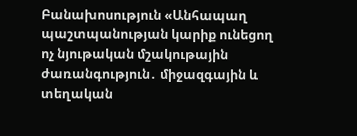Բանախոսություն «Անհապաղ պաշտպանության կարիք ունեցող ոչ նյութական մշակութային ժառանգություն․ միջազգային և տեղական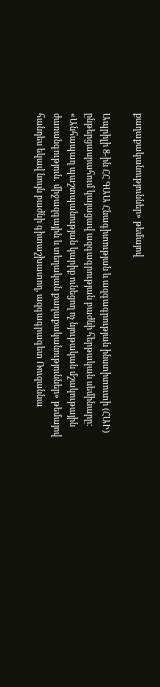քաղաքականություններ» թեմայով

Ապրիլի 8-ին ՀՀ ԳԱԱ Հնագիտության և ազգագրության ինստիտուտի (ՀԱԻ) ընթերցասրահում կայացավ ազգագրության բաժնի հերթական սեմինարը։ «Անհապաղ պաշտպանության կարիք ունեցող ոչ նյութական մշակութային ժառանգություն․ միջազգային և տեղական քաղաքականություններ» թեմայով հանդես եկավ նույն բաժնի գիտաշխատող, ազգագրագետ Ռուզաննա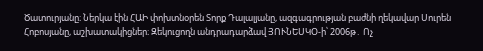Ծատուրյանը։ Ներկա էին ՀԱԻ փոխտնօրեն Տորք Դալալյանը, ազգագրության բաժնի ղեկավար Սուրեն Հոբոսյանը, աշխատակիցներ։ Զեկուցողն անդրադարձավ ՅՈՒՆԵՍԿՕ-ի՝ 2006թ․ Ոչ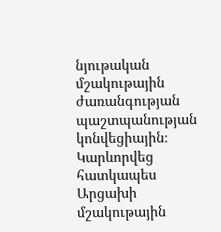նյութական մշակութային ժառանգության պաշտպանության կոնվեցիային։ Կարևորվեց հատկապես Արցախի մշակութային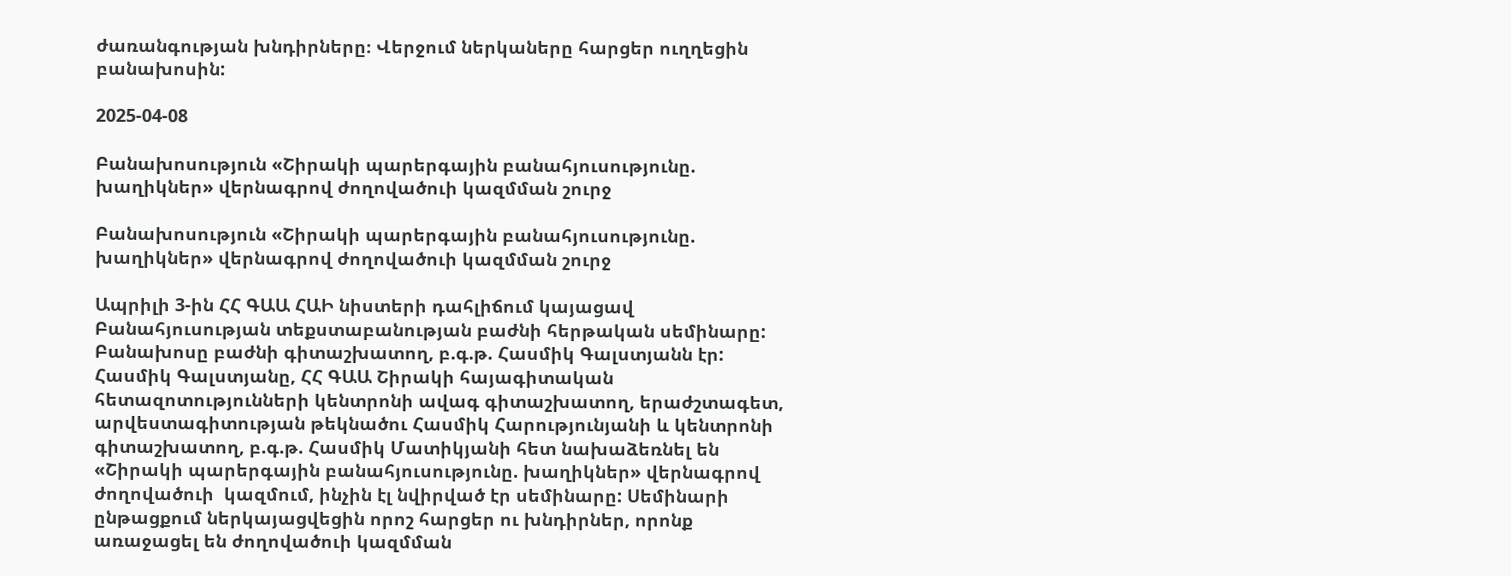ժառանգության խնդիրները։ Վերջում ներկաները հարցեր ուղղեցին բանախոսին:

2025-04-08

Բանախոսություն «Շիրակի պարերգային բանահյուսությունը. խաղիկներ» վերնագրով ժողովածուի կազմման շուրջ

Բանախոսություն «Շիրակի պարերգային բանահյուսությունը. խաղիկներ» վերնագրով ժողովածուի կազմման շուրջ

Ապրիլի 3-ին ՀՀ ԳԱԱ ՀԱԻ նիստերի դահլիճում կայացավ Բանահյուսության տեքստաբանության բաժնի հերթական սեմինարը: Բանախոսը բաժնի գիտաշխատող, բ.գ.թ. Հասմիկ Գալստյանն էր: Հասմիկ Գալստյանը, ՀՀ ԳԱԱ Շիրակի հայագիտական հետազոտությունների կենտրոնի ավագ գիտաշխատող, երաժշտագետ, արվեստագիտության թեկնածու Հասմիկ Հարությունյանի և կենտրոնի գիտաշխատող, բ.գ.թ. Հասմիկ Մատիկյանի հետ նախաձեռնել են «Շիրակի պարերգային բանահյուսությունը. խաղիկներ» վերնագրով ժողովածուի  կազմում, ինչին էլ նվիրված էր սեմինարը: Սեմինարի ընթացքում ներկայացվեցին որոշ հարցեր ու խնդիրներ, որոնք առաջացել են ժողովածուի կազմման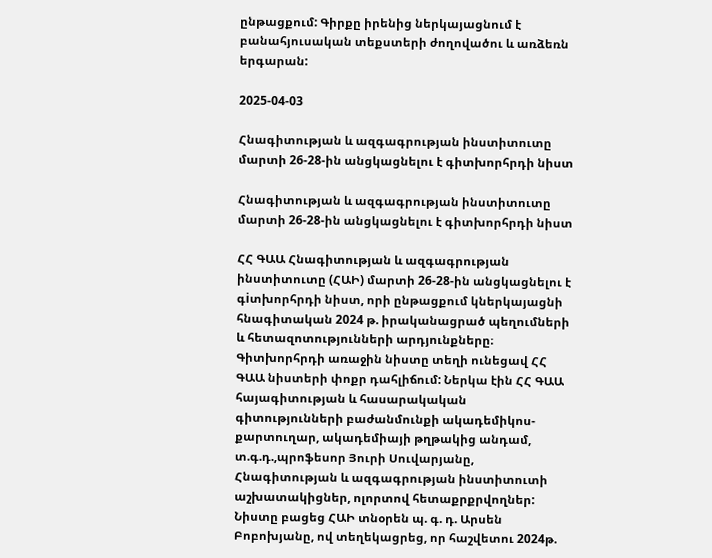ընթացքում: Գիրքը իրենից ներկայացնում է բանահյուսական տեքստերի ժողովածու և առձեռն երգարան:

2025-04-03

Հնագիտության և ազգագրության ինստիտուտը  մարտի 26-28-ին անցկացնելու է գիտխորհրդի նիստ

Հնագիտության և ազգագրության ինստիտուտը մարտի 26-28-ին անցկացնելու է գիտխորհրդի նիստ

ՀՀ ԳԱԱ Հնագիտության և ազգագրության ինստիտուտը (ՀԱԻ) մարտի 26-28-ին անցկացնելու է գiտխորհրդի նիստ, որի ընթացքում կներկայացնի հնագիտական 2024 թ. իրականացրած պեղումների և հետազոտությունների արդյունքները։ Գիտխորհրդի առաջին նիստը տեղի ունեցավ ՀՀ ԳԱԱ նիստերի փոքր դահլիճում: Ներկա էին ՀՀ ԳԱԱ հայագիտության և հասարակական գիտությունների բաժանմունքի ակադեմիկոս-քարտուղար, ակադեմիայի թղթակից անդամ, տ.գ.դ.,պրոֆեսոր Յուրի Սուվարյանը, Հնագիտության և ազգագրության ինստիտուտի աշխատակիցներ, ոլորտով հետաքրքրվողներ: Նիստը բացեց ՀԱԻ տնօրեն պ. գ. դ. Արսեն Բոբոխյանը, ով տեղեկացրեց, որ հաշվետու 2024թ.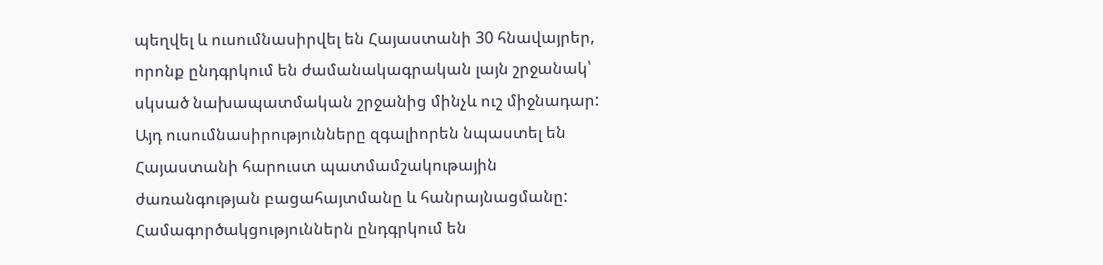պեղվել և ուսումնասիրվել են Հայաստանի 30 հնավայրեր, որոնք ընդգրկում են ժամանակագրական լայն շրջանակ՝ սկսած նախապատմական շրջանից մինչև ուշ միջնադար: Այդ ուսումնասիրությունները զգալիորեն նպաստել են Հայաստանի հարուստ պատմամշակութային ժառանգության բացահայտմանը և հանրայնացմանը: Համագործակցություններն ընդգրկում են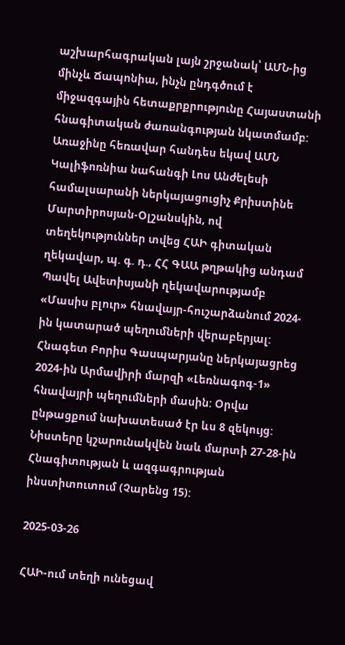աշխարհագրական լայն շրջանակ՝ ԱՄՆ-ից մինչև Ճապոնիա, ինչն ընդգծում է միջազգային հետաքրքրությունը Հայաստանի հնագիտական ժառանգության նկատմամբ: Առաջինը հեռավար հանդես եկավ ԱՄՆ Կալիֆոռնիա նահանգի Լոս Անժելեսի համալսարանի ներկայացուցիչ Քրիստինե Մարտիրոսյան-Օլշանսկին, ով տեղեկություններ տվեց ՀԱԻ գիտական ղեկավար, պ. գ. դ., ՀՀ ԳԱԱ թղթակից անդամ Պավել Ավետիսյանի ղեկավարությամբ «Մասիս բլուր» հնավայր-հուշարձանում 2024-ին կատարած պեղումների վերաբերյալ:  Հնագետ Բորիս Գասպարյանը ներկայացրեց 2024-ին Արմավիրի մարզի «Լեռնագոգ-1» հնավայրի պեղումների մասին: Օրվա ընթացքում նախատեսած էր ևս 8 զեկույց: Նիստերը կշարունակվեն նաև մարտի 27-28-ին Հնագիտության և ազգագրության ինստիտուտում (Չարենց 15):

2025-03-26

ՀԱԻ-ում տեղի ունեցավ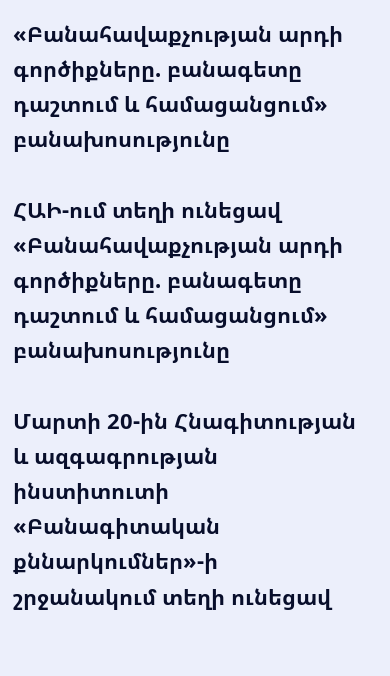«Բանահավաքչության արդի գործիքները. բանագետը դաշտում և համացանցում» բանախոսությունը

ՀԱԻ-ում տեղի ունեցավ «Բանահավաքչության արդի գործիքները. բանագետը դաշտում և համացանցում» բանախոսությունը

Մարտի 20-ին Հնագիտության և ազգագրության ինստիտուտի «Բանագիտական քննարկումներ»-ի շրջանակում տեղի ունեցավ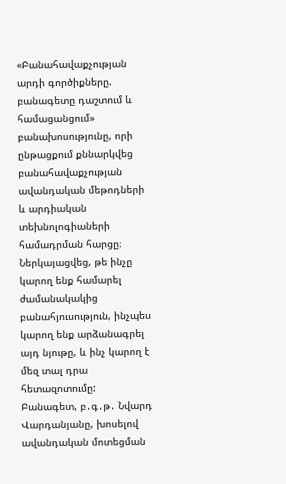«Բանահավաքչության արդի գործիքները. բանագետը դաշտում և համացանցում» բանախոսությունը, որի ընթացքում քննարկվեց բանահավաքչության ավանդական մեթոդների և արդիական տեխնոլոգիաների համադրման հարցը։ Ներկայացվեց, թե ինչը կարող ենք համարել ժամանակակից բանահյուսություն, ինչպես կարող ենք արձանագրել այդ նյութը, և ինչ կարող է մեզ տալ դրա հետազոտումը:   Բանագետ, բ․գ․թ․ Նվարդ Վարդանյանը, խոսելով ավանդական մոտեցման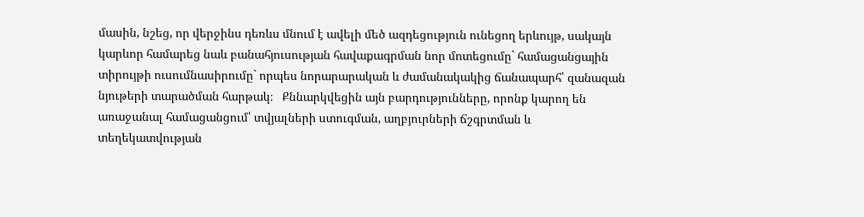մասին, նշեց, որ վերջինս դեռևս մնում է ավելի մեծ ազդեցություն ունեցող երևույթ, սակայն կարևոր համարեց նաև բանահյուսության հավաքագրման նոր մոտեցումը` համացանցային տիրույթի ուսումնասիրումը` որպես նորարարական և ժամանակակից ճանապարհ՝ զանազան նյութերի տարածման հարթակ։   Քննարկվեցին այն բարդությունները, որոնք կարող են առաջանալ համացանցում՝ տվյալների ստուգման, աղբյուրների ճշգրտման և տեղեկատվության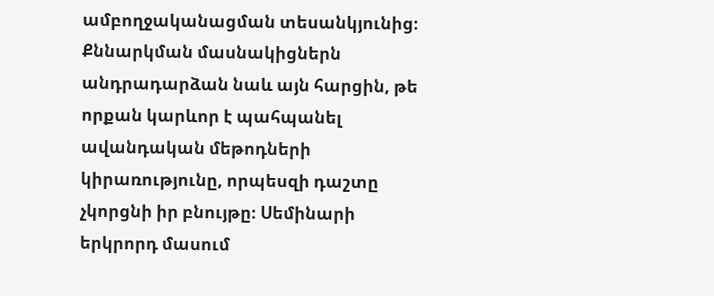ամբողջականացման տեսանկյունից։ Քննարկման մասնակիցներն անդրադարձան նաև այն հարցին, թե որքան կարևոր է պահպանել ավանդական մեթոդների կիրառությունը, որպեսզի դաշտը չկորցնի իր բնույթը։ Սեմինարի երկրորդ մասում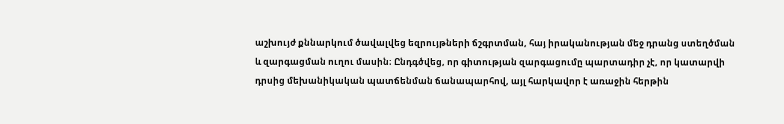աշխույժ քննարկում ծավալվեց եզրույթների ճշգրտման, հայ իրականության մեջ դրանց ստեղծման և զարգացման ուղու մասին։ Ընդգծվեց, որ գիտության զարգացումը պարտադիր չէ, որ կատարվի դրսից մեխանիկական պատճենման ճանապարհով, այլ հարկավոր է առաջին հերթին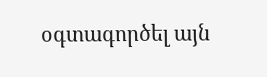օգտագործել այն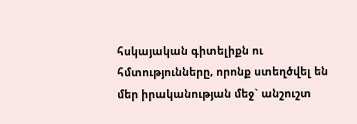հսկայական գիտելիքն ու հմտությունները, որոնք ստեղծվել են մեր իրականության մեջ` անշուշտ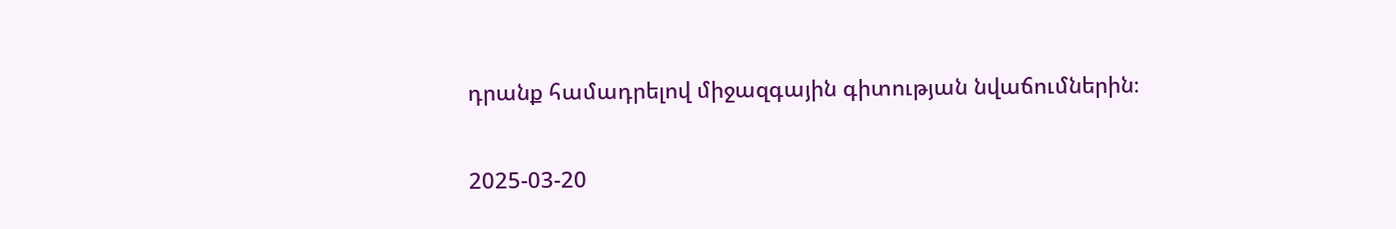դրանք համադրելով միջազգային գիտության նվաճումներին։

2025-03-20